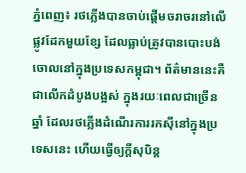ភ្នំពេញ៖ រថភ្លើងបានចាប់ផ្តើមចរាចរនៅលើផ្លូវដែកមួយខ្សែ ដែលធ្លាប់ត្រូវបានបោះបង់ចោលនៅក្នុងប្រទេសកម្ពុជា។ ព័ត៌មាននេះគឺជាលើកដំបូងបង្អស់ ក្នុងរយៈពេលជាច្រើនឆ្នាំ ដែលរថភ្លើងដំណើរការរកស៊ីនៅក្នុងប្រទេសនេះ ហើយធ្វើឲ្យក្តីសុបិន្ត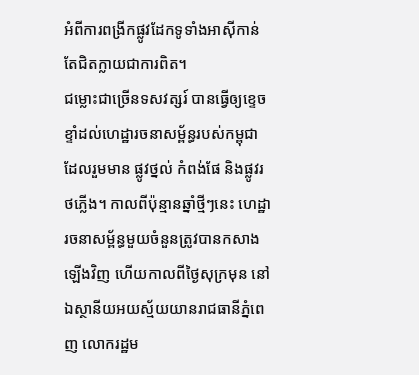អំពីការពង្រីកផ្លូវដែកទូទាំងអាស៊ីកាន់តែជិតក្លាយជាការពិត។
ជម្លោះជាច្រើនទសវត្សរ៍ បានធ្វើឲ្យខ្ទេចខ្ទាំដល់ហេដ្ឋារចនាសម្ព័ន្ធរបស់កម្ពុជា ដែលរួមមាន ផ្លូវថ្នល់ កំពង់ផែ និងផ្លូវរថភ្លើង។ កាលពីប៉ុន្មានឆ្នាំថ្មីៗនេះ ហេដ្ឋារចនាសម្ព័ន្ធមួយចំនួនត្រូវបានកសាងឡើងវិញ ហើយកាលពីថ្ងៃសុក្រមុន នៅឯស្ថានីយអយស្ម័យយានរាជធានីភ្នំពេញ លោករដ្ឋម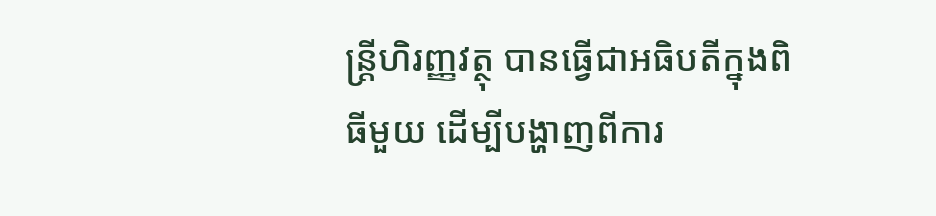ន្ត្រីហិរញ្ញវត្ថុ បានធ្វើជាអធិបតីក្នុងពិធីមួយ ដើម្បីបង្ហាញពីការ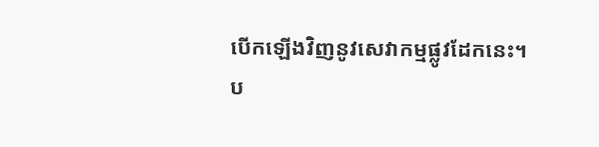បើកឡើងវិញនូវសេវាកម្មផ្លូវដែកនេះ។
ប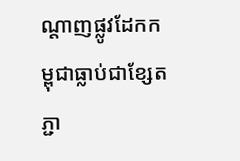ណ្តាញផ្លូវដែកកម្ពុជាធ្លាប់ជាខ្សែតភ្ជា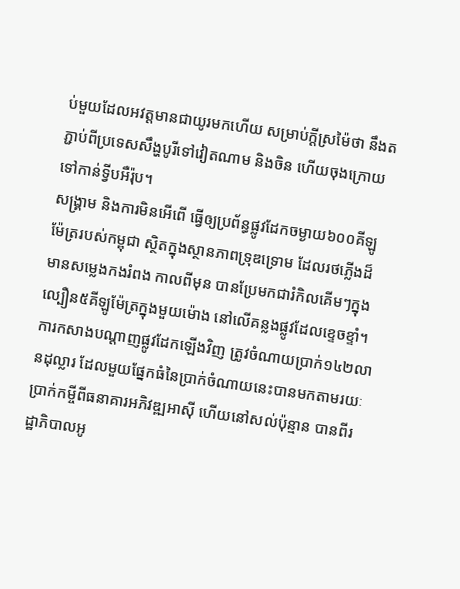ប់មួយដែលអវត្តមានជាយូរមកហើយ សម្រាប់ក្តីស្រម៉ៃថា នឹងតភ្ជាប់ពីប្រទេសសឹង្ហបូរីទៅវៀតណាម និងចិន ហើយចុងក្រោយទៅកាន់ទ្វីបអឺរ៉ុប។
សង្គ្រាម និងការមិនអើពើ ធ្វើឲ្យប្រព័ន្ធផ្លូវដែកចម្ងាយ៦០០គីឡូម៉ែត្ររបស់កម្ពុជា ស្ថិតក្នុងស្ថានភាពទ្រុឌទ្រោម ដែលរថភ្លើងដ៏មានសម្លេងកងរំពង កាលពីមុន បានប្រែមកជារំកិលគើមៗក្នុងល្បឿន៥គីឡូម៉ែត្រក្នុងមួយម៉ោង នៅលើគន្លងផ្លូវដែលខ្ទេចខ្ទាំ។ ការកសាងបណ្តាញផ្លូវដែកឡើងវិញ ត្រូវចំណាយប្រាក់១៤២លានដុល្លារ ដែលមួយផ្នែកធំនៃប្រាក់ចំណាយនេះបានមកតាមរយៈប្រាក់កម្ចីពីធនាគារអភិវឌ្ឍអាស៊ី ហើយនៅសល់ប៉ុន្មាន បានពីរដ្ឋាភិបាលអូ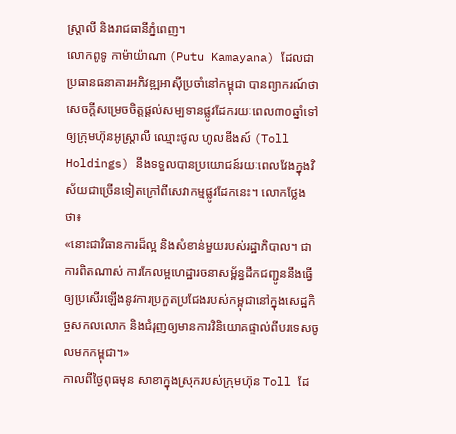ស្រ្តាលី និងរាជធានីភ្នំពេញ។
លោកពូទូ កាម៉ាយ៉ាណា (Putu Kamayana) ដែលជាប្រធានធនាគារអភិវឌ្ឍអាស៊ីប្រចាំនៅកម្ពុជា បានព្យាករណ៍ថា សេចក្តីសម្រេចចិត្តផ្តល់សម្បទានផ្លូវដែករយៈពេល៣០ឆ្នាំទៅឲ្យក្រុមហ៊ុនអូស្រ្តាលី ឈ្មោះថូល ហូលឌីងស៍ (Toll Holdings) នឹងទទួលបានប្រយោជន៍រយៈពេលវែងក្នុងវិស័យជាច្រើនទៀតក្រៅពីសេវាកម្មផ្លូវដែកនេះ។ លោកថ្លែងថា៖
«នោះជាវិធានការដ៏ល្អ និងសំខាន់មួយរបស់រដ្ឋាភិបាល។ ជាការពិតណាស់ ការកែលម្អហេដ្ឋារចនាសម្ព័ន្ធដឹកជញ្ជូននឹងធ្វើឲ្យប្រសើរឡើងនូវការប្រកួតប្រជែងរបស់កម្ពុជានៅក្នុងសេដ្ឋកិច្ចសកលលោក និងជំរុញឲ្យមានការវិនិយោគផ្ទាល់ពីបរទេសចូលមកកម្ពុជា។»
កាលពីថ្ងៃពុធមុន សាខាក្នុងស្រុករបស់ក្រុមហ៊ុន Toll ដែ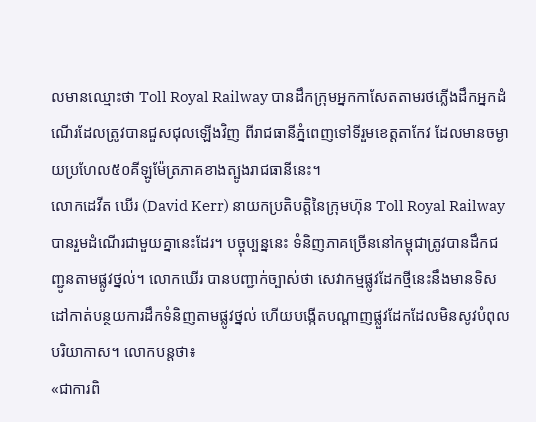លមានឈ្មោះថា Toll Royal Railway បានដឹកក្រុមអ្នកកាសែតតាមរថភ្លើងដឹកអ្នកដំណើរដែលត្រូវបានជួសជុលឡើងវិញ ពីរាជធានីភ្នំពេញទៅទីរួមខេត្តតាកែវ ដែលមានចម្ងាយប្រហែល៥០គីឡូម៉ែត្រភាគខាងត្បូងរាជធានីនេះ។
លោកដេវីត ឃើរ (David Kerr) នាយកប្រតិបត្តិនៃក្រុមហ៊ុន Toll Royal Railway បានរួមដំណើរជាមួយគ្នានេះដែរ។ បច្ចុប្បន្ននេះ ទំនិញភាគច្រើននៅកម្ពុជាត្រូវបានដឹកជញ្ជូនតាមផ្លូវថ្នល់។ លោកឃើរ បានបញ្ជាក់ច្បាស់ថា សេវាកម្មផ្លូវដែកថ្មីនេះនឹងមានទិសដៅកាត់បន្ថយការដឹកទំនិញតាមផ្លូវថ្នល់ ហើយបង្កើតបណ្តាញផ្លួវដែកដែលមិនសូវបំពុលបរិយាកាស។ លោកបន្តថា៖
«ជាការពិ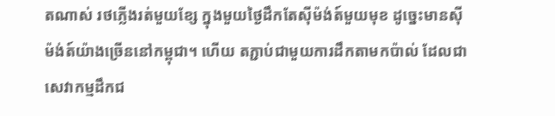តណាស់ រថភ្លើងរត់មួយខ្សែ ក្នុងមួយថ្ងៃដឹកតែស៊ីម៉ង់ត៍មួយមុខ ដូច្នេះមានស៊ីម៉ង់ត៍យ៉ាងច្រើននៅកម្ពុជា។ ហើយ តភ្ជាប់ជាមួយការដឹកតាមកប៉ាល់ ដែលជាសេវាកម្មដឹកជ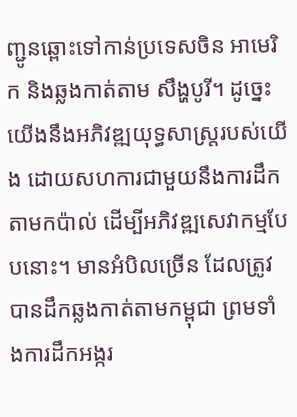ញ្ជូនឆ្ពោះទៅកាន់ប្រទេសចិន អាមេរិក និងឆ្លងកាត់តាម សឹង្ហបូរី។ ដូច្នេះយើងនឹងអភិវឌ្ឍយុទ្ធសាស្ត្ររបស់យើង ដោយសហការជាមួយនឹងការដឹកតាមកប៉ាល់ ដើម្បីអភិវឌ្ឍសេវាកម្មបែបនោះ។ មានអំបិលច្រើន ដែលត្រូវបានដឹកឆ្លងកាត់តាមកម្ពុជា ព្រមទាំងការដឹកអង្ករ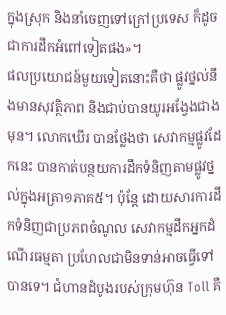ក្នុងស្រុក និងនាំចេញទៅក្រៅប្រទេស ក៏ដូចជាការដឹកអំពៅទៀតផង»។
ផលប្រយោជន៍មួយទៀតនោះគឺថា ផ្លូវថ្នល់នឹងមានសុវត្ថិភាព និងជាប់បានយូរអង្វែងជាងមុន។ លោកឃើរ បានថ្លែងថា សេវាកម្មផ្លូវដែកនេះ បានកាត់បន្ថយការដឹកទំនិញតាមផ្លូវថ្នល់ក្នុងអត្រា១ភាគ៥។ ប៉ុន្តែ ដោយសារការដឹកទំនិញជាប្រភពចំណូល សេវាកម្មដឹកអ្នកដំណើរធម្មតា ប្រហែលជាមិនទាន់អាចធ្វើទៅបានទេ។ ជំហានដំបូងរបស់ក្រុមហ៊ុន Toll គឺ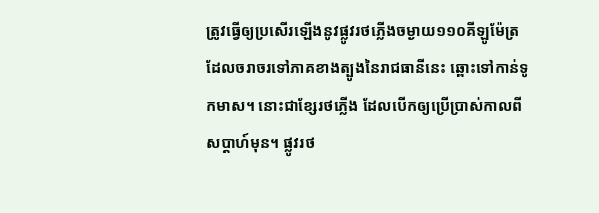ត្រូវធ្វើឲ្យប្រសើរឡើងនូវផ្លូវរថភ្លើងចម្ងាយ១១០គីឡូម៉ែត្រ ដែលចរាចរទៅភាគខាងត្បូងនៃរាជធានីនេះ ឆ្ពោះទៅកាន់ទូកមាស។ នោះជាខ្សែរថភ្លើង ដែលបើកឲ្យប្រើប្រាស់កាលពីសប្តាហ៍មុន។ ផ្លូវរថ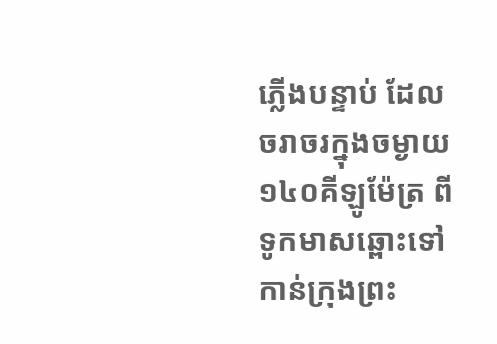ភ្លើងបន្ទាប់ ដែលចរាចរក្នុងចម្ងាយ១៤០គីឡូម៉ែត្រ ពីទូកមាសឆ្ពោះទៅកាន់ក្រុងព្រះ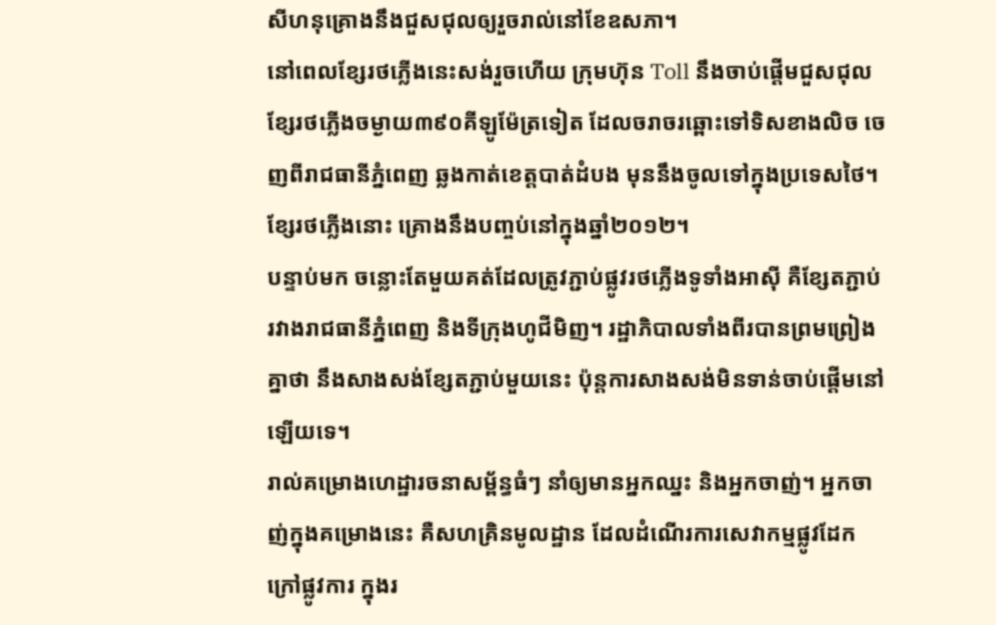សីហនុគ្រោងនឹងជួសជុលឲ្យរួចរាល់នៅខែឧសភា។
នៅពេលខ្សែរថភ្លើងនេះសង់រួចហើយ ក្រុមហ៊ុន Toll នឹងចាប់ផ្តើមជួសជុលខ្សែរថភ្លើងចម្ងាយ៣៩០គីឡូម៉ែត្រទៀត ដែលចរាចរឆ្ពោះទៅទិសខាងលិច ចេញពីរាជធានីភ្នំពេញ ឆ្លងកាត់ខេត្តបាត់ដំបង មុននឹងចូលទៅក្នុងប្រទេសថៃ។ ខ្សែរថភ្លើងនោះ គ្រោងនឹងបញ្ចប់នៅក្នុងឆ្នាំ២០១២។
បន្ទាប់មក ចន្លោះតែមួយគត់ដែលត្រូវភ្ជាប់ផ្លូវរថភ្លើងទូទាំងអាស៊ី គឺខ្សែតភ្ជាប់រវាងរាជធានីភ្នំពេញ និងទីក្រុងហូជីមិញ។ រដ្ឋាភិបាលទាំងពីរបានព្រមព្រៀងគ្នាថា នឹងសាងសង់ខ្សែតភ្ជាប់មួយនេះ ប៉ុន្តការសាងសង់មិនទាន់ចាប់ផ្តើមនៅឡើយទេ។
រាល់គម្រោងហេដ្ឋារចនាសម្ព័ន្ធធំៗ នាំឲ្យមានអ្នកឈ្នះ និងអ្នកចាញ់។ អ្នកចាញ់ក្នុងគម្រោងនេះ គឺសហគ្រិនមូលដ្ឋាន ដែលដំណើរការសេវាកម្មផ្លូវដែកក្រៅផ្លូវការ ក្នុងរ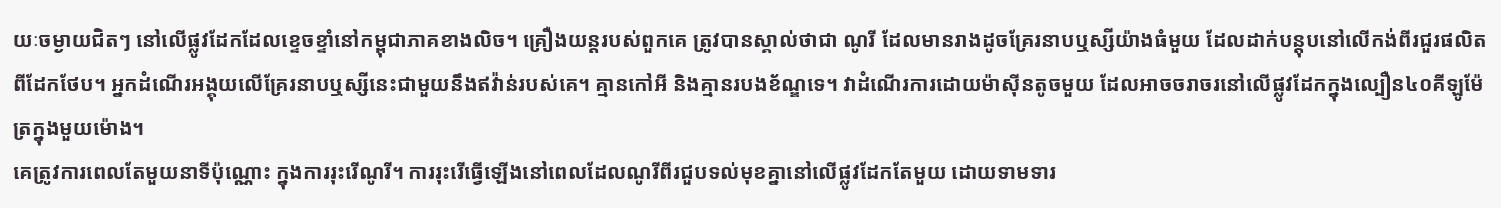យៈចម្ងាយជិតៗ នៅលើផ្លូវដែកដែលខ្ទេចខ្ទាំនៅកម្ពុជាភាគខាងលិច។ គ្រឿងយន្តរបស់ពួកគេ ត្រូវបានស្គាល់ថាជា ណូរី ដែលមានរាងដូចគ្រែរនាបឬស្សីយ៉ាងធំមួយ ដែលដាក់បន្តុបនៅលើកង់ពីរជួរផលិតពីដែកថែប។ អ្នកដំណើរអង្គុយលើគ្រែរនាបឬស្សីនេះជាមួយនឹងឥវ៉ាន់របស់គេ។ គ្មានកៅអី និងគ្មានរបងខ័ណ្ឌទេ។ វាដំណើរការដោយម៉ាស៊ីនតូចមួយ ដែលអាចចរាចរនៅលើផ្លូវដែកក្នុងល្បឿន៤០គីឡូម៉ែត្រក្នុងមួយម៉ោង។
គេត្រូវការពេលតែមួយនាទីប៉ុណ្ណោះ ក្នុងការរុះរើណូរី។ ការរុះរើធ្វើឡើងនៅពេលដែលណូរីពីរជួបទល់មុខគ្នានៅលើផ្លូវដែកតែមួយ ដោយទាមទារ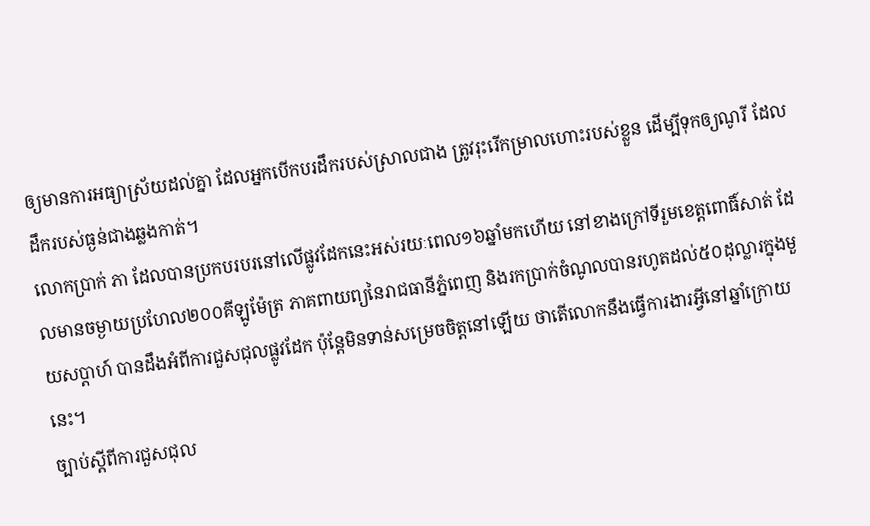ឲ្យមានការអធ្យាស្រ័យដល់គ្នា ដែលអ្នកបើកបរដឹករបស់ស្រាលជាង ត្រូវរុះរើកម្រាលហោះរបស់ខ្លួន ដើម្បីទុកឲ្យណូរី ដែលដឹករបស់ធ្ងន់ជាងឆ្លងកាត់។
លោកប្រាក់ ភា ដែលបានប្រកបរបរនៅលើផ្លូវដែកនេះអស់រយៈពេល១៦ឆ្នាំមកហើយ នៅខាងក្រៅទីរួមខេត្តពោធិ៍សាត់ ដែលមានចម្ងាយប្រហែល២០០គីឡូម៉ែត្រ ភាគពាយព្យនៃរាជធានីភ្នំពេញ និងរកប្រាក់ចំណូលបានរហូតដល់៥០ដុល្លារក្នុងមួយសប្តាហ៍ បានដឹងអំពីការជួសជុលផ្លូវដែក ប៉ុន្តែមិនទាន់សម្រេចចិត្តនៅឡើយ ថាតើលោកនឹងធ្វើការងារអ្វីនៅឆ្នាំក្រោយនេះ។
ច្បាប់ស្តីពីការជួសជុល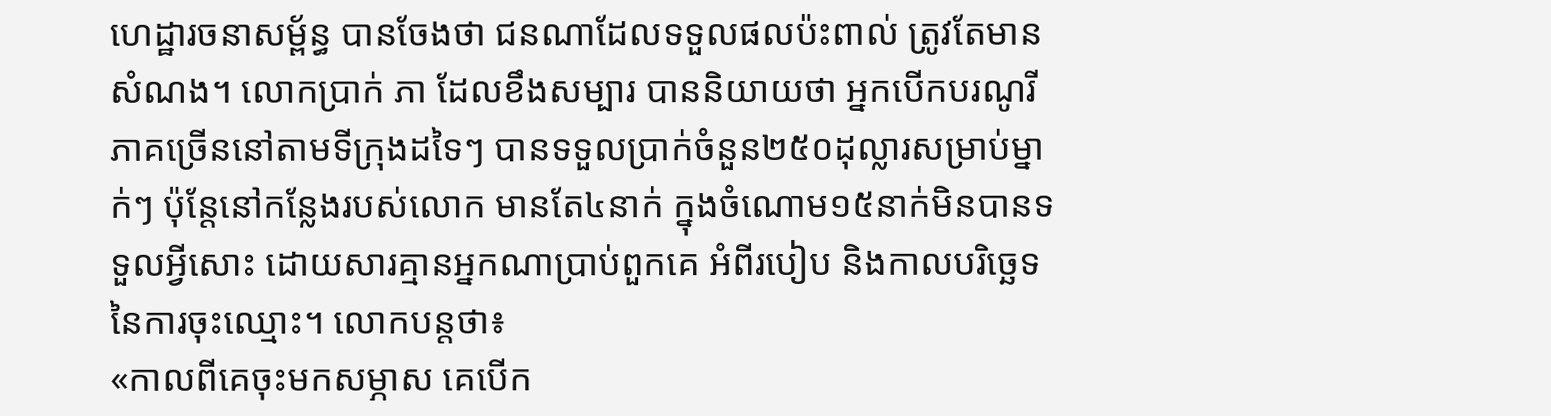ហេដ្ឋារចនាសម្ព័ន្ធ បានចែងថា ជនណាដែលទទួលផលប៉ះពាល់ ត្រូវតែមានសំណង។ លោកប្រាក់ ភា ដែលខឹងសម្បារ បាននិយាយថា អ្នកបើកបរណូរីភាគច្រើននៅតាមទីក្រុងដទៃៗ បានទទួលប្រាក់ចំនួន២៥០ដុល្លារសម្រាប់ម្នាក់ៗ ប៉ុន្តែនៅកន្លែងរបស់លោក មានតែ៤នាក់ ក្នុងចំណោម១៥នាក់មិនបានទទួលអ្វីសោះ ដោយសារគ្មានអ្នកណាប្រាប់ពួកគេ អំពីរបៀប និងកាលបរិច្ឆេទនៃការចុះឈ្មោះ។ លោកបន្តថា៖
«កាលពីគេចុះមកសម្ភាស គេបើក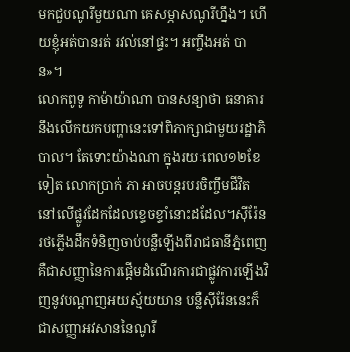មកជួបណូរីមួយណា គេសម្ភាសណូរីហ្នឹង។ ហើយខ្ញុំអត់បានរត់ រវល់នៅផ្ទះ។ អញ្ចឹងអត់ បាន»។
លោកពូទូ កាម៉ាយ៉ាណា បានសន្យាថា ធនាគារនឹងលើកយកបញ្ហានេះទៅពិភាក្សាជាមួយរដ្ឋាភិបាល។ តែទោះយ៉ាងណា ក្នុងរយៈពេល១២ខែទៀត លោកប្រាក់ ភា អាចបន្តរបរចិញ្ចឹមជីវិត នៅលើផ្លូវដែកដែលខ្ទេចខ្ទាំនោះដដែល។ស៊ីរ៉ែនរថភ្លើងដឹកទំនិញចាប់បន្លឺឡើងពីរាជធានីភ្នំពេញ គឺជាសញ្ញានៃការផ្តើមដំណើរការជាផ្លូវការឡើងវិញនូវបណ្តាញអយស្ម័យយាន បន្លឺស៊ីរ៉ែននេះក៏ជាសញ្ញាអវសាននៃណូរី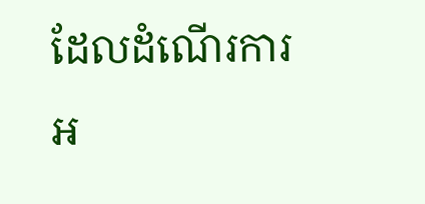ដែលដំណើរការអ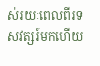ស់រយៈពេលពីរទសវត្សរ៍មកហើយ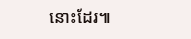នោះដែរ៕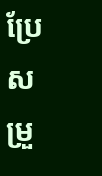ប្រែសម្រួ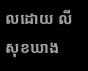លដោយ លី សុខឃាង